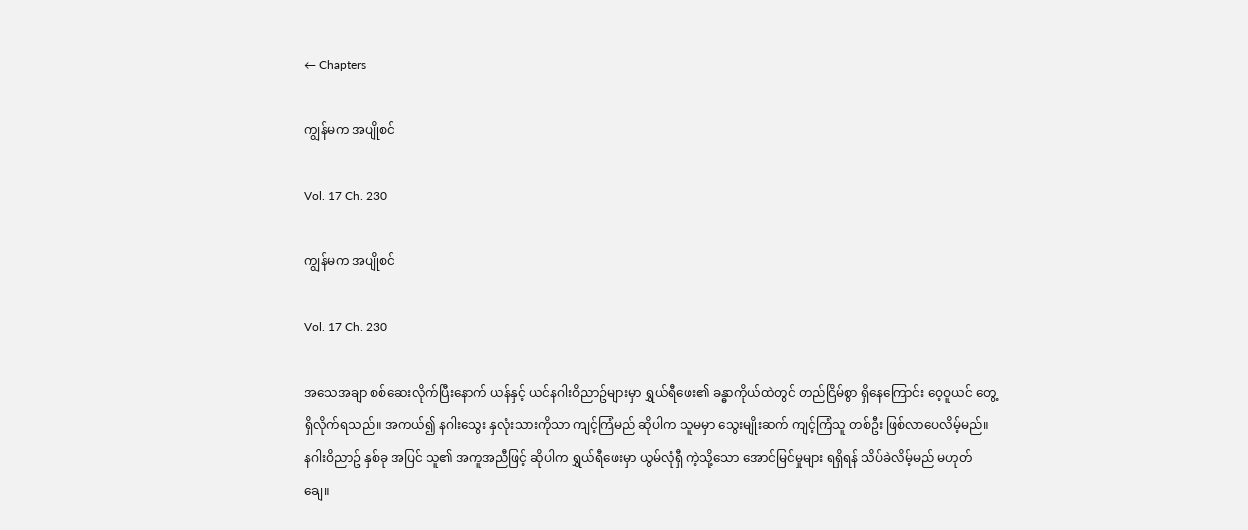← Chapters

ကျွန်မက အပျိုစင်

Vol. 17 Ch. 230

ကျွန်မက အပျိုစင်

Vol. 17 Ch. 230

အသေအချာ စစ်ဆေးလိုက်ပြီးနောက် ယန်နှင့် ယင်နဂါးဝိညာဥ်များမှာ ရွှယ်ရီဖေး၏ ခန္ဓာကိုယ်ထဲတွင် တည်ငြိမ်စွာ ရှိနေကြောင်း ဝေ့ဝူယင် တွေ့ရှိလိုက်ရသည်။ အကယ်၍ နဂါးသွေး နှလုံးသားကိုသာ ကျင့်ကြံမည် ဆိုပါက သူမမှာ သွေးမျိုးဆက် ကျင့်ကြံသူ တစ်ဦး ဖြစ်လာပေလိမ့်မည်။ နဂါးဝိညာဥ် နှစ်ခု အပြင် သူ၏ အကူအညီဖြင့် ဆိုပါက ရွှယ်ရီဖေးမှာ ယွမ်လုံရှီ ကဲ့သို့သော အောင်မြင်မှုများ ရရှိရန် သိပ်ခဲလိမ့်မည် မဟုတ်ချေ။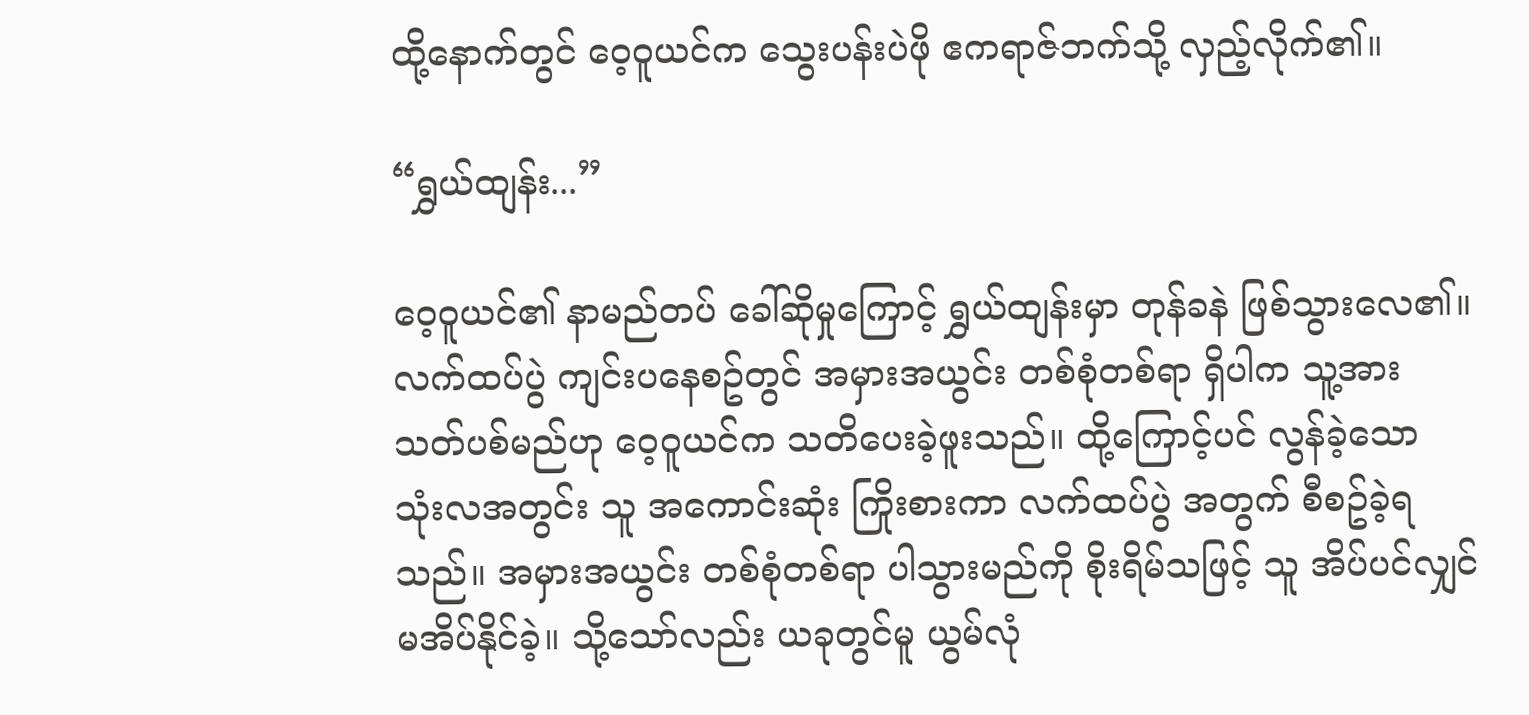ထို့နောက်တွင် ဝေ့ဝူယင်က သွေးပန်းပဲဖို ဧကရာဇ်ဘက်သို့ လှည့်လိုက်၏။

“ရွှယ်ထျန်း...”

ဝေ့ဝူယင်၏ နာမည်တပ် ခေါ်ဆိုမှုကြောင့် ရွှယ်ထျန်းမှာ တုန်ခနဲ ဖြစ်သွားလေ၏။ လက်ထပ်ပွဲ ကျင်းပနေစဥ်တွင် အမှားအယွင်း တစ်စုံတစ်ရာ ရှိပါက သူ့အား သတ်ပစ်မည်ဟု ဝေ့ဝူယင်က သတိပေးခဲ့ဖူးသည်။ ထို့ကြောင့်ပင် လွန်ခဲ့သော သုံးလအတွင်း သူ အကောင်းဆုံး ကြိုးစားကာ လက်ထပ်ပွဲ အတွက် စီစဥ်ခဲ့ရသည်။ အမှားအယွင်း တစ်စုံတစ်ရာ ပါသွားမည်ကို စိုးရိမ်သဖြင့် သူ အိပ်ပင်လျှင် မအိပ်နိုင်ခဲ့။ သို့သော်လည်း ယခုတွင်မူ ယွမ်လုံ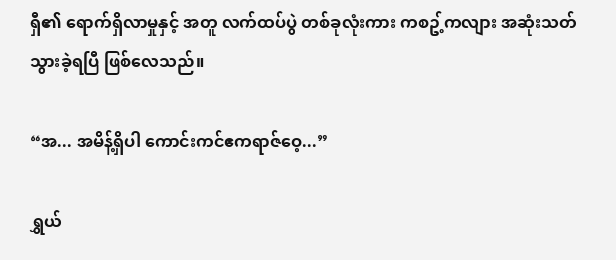ရှီ၏ ရောက်ရှိလာမှုနှင့် အတူ လက်ထပ်ပွဲ တစ်ခုလုံးကား ကစဥ့်ကလျား အဆုံးသတ် သွားခဲ့ရပြီ ဖြစ်လေသည်။

“အ... အမိန့်ရှိပါ ကောင်းကင်ဧကရာဇ်ဝေ့...”

ရွှယ်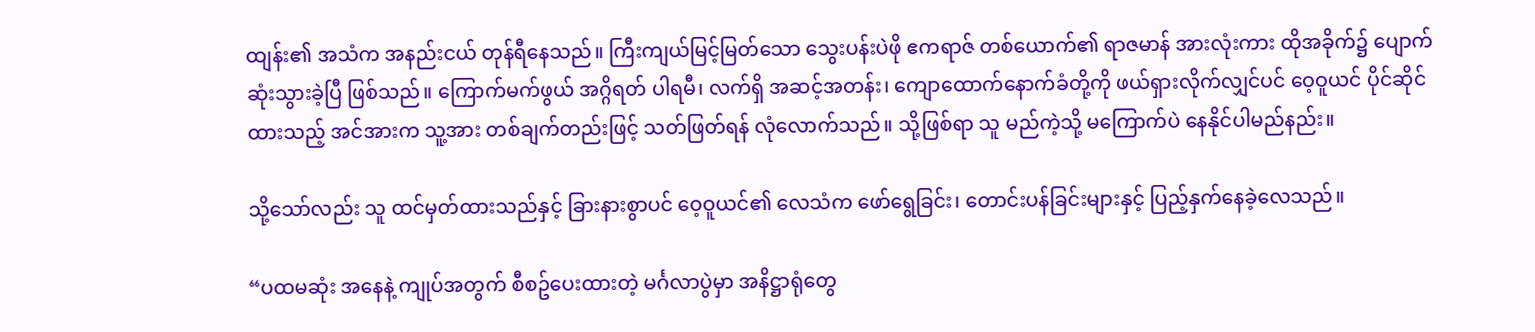ထျန်း၏ အသံက အနည်းငယ် တုန်ရီနေသည်။ ကြီးကျယ်မြင့်မြတ်သော သွေးပန်းပဲဖို ဧကရာဇ် တစ်ယောက်၏ ရာဇမာန် အားလုံးကား ထိုအခိုက်၌ ပျောက်ဆုံးသွားခဲ့ပြီ ဖြစ်သည်။ ကြောက်မက်ဖွယ် အဂ္ဂိရတ် ပါရမီ၊ လက်ရှိ အဆင့်အတန်း၊ ကျောထောက်နောက်ခံတို့ကို ဖယ်ရှားလိုက်လျှင်ပင် ဝေ့ဝူယင် ပိုင်ဆိုင်ထားသည့် အင်အားက သူ့အား တစ်ချက်တည်းဖြင့် သတ်ဖြတ်ရန် လုံလောက်သည်။ သို့ဖြစ်ရာ သူ မည်ကဲ့သို့ မကြောက်ပဲ နေနိုင်ပါမည်နည်း။

သို့သော်လည်း သူ ထင်မှတ်ထားသည်နှင့် ခြားနားစွာပင် ဝေ့ဝူယင်၏ လေသံက ဖော်ရွေခြင်း၊ တောင်းပန်ခြင်းများနှင့် ပြည့်နှက်နေခဲ့လေသည်။

“ပထမဆုံး အနေနဲ့ ကျုပ်အတွက် စီစဥ်ပေးထားတဲ့ မင်္ဂလာပွဲမှာ အနိဋ္ဌာရုံတွေ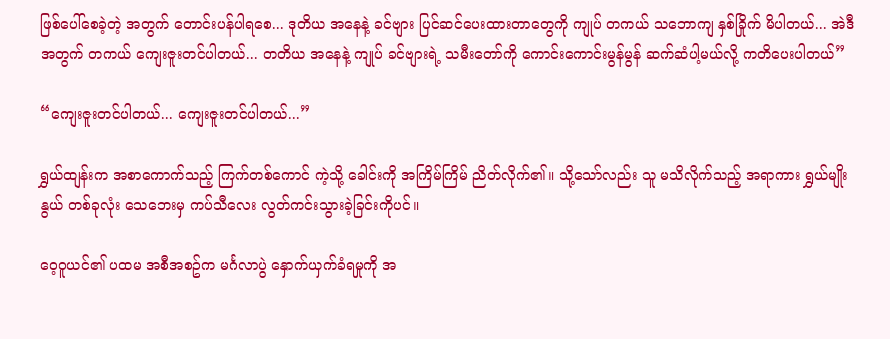ဖြစ်‌ပေါ်စေခဲ့တဲ့ အတွက် တောင်းပန်ပါရစေ... ဒုတိယ အနေနဲ့ ခင်ဗျား ပြင်ဆင်ပေးထားတာတွေကို ကျုပ် တကယ် သဘောကျ နှစ်ခြိုက် မိပါတယ်... အဲဒီ အတွက် တကယ် ကျေးဇူးတင်ပါတယ်... တတိယ အနေနဲ့ ကျုပ် ခင်ဗျားရဲ့ သမီးတော်ကို ကောင်းကောင်းမွန်မွန် ဆက်ဆံပါ့မယ်လို့ ကတိပေးပါတယ်”

“ကျေးဇူးတင်ပါတယ်... ကျေးဇူးတင်ပါတယ်...”

ရွှယ်ထျန်းက အစာကောက်သည့် ကြက်တစ်ကောင် ကဲ့သို့ ခေါင်းကို အကြိမ်ကြိမ် ညိတ်လိုက်၏။ သို့သော်လည်း သူ မသိလိုက်သည့် အရာကား ရွှယ်မျိုးနွယ် တစ်ခုလုံး သေဘေးမှ ကပ်သီလေး လွတ်ကင်းသွားခဲ့ခြင်းကိုပင်။

ဝေ့ဝူယင်၏ ပထမ အစီအစဥ်က မင်္ဂလာပွဲ နှောက်ယှက်ခံရမှုကို အ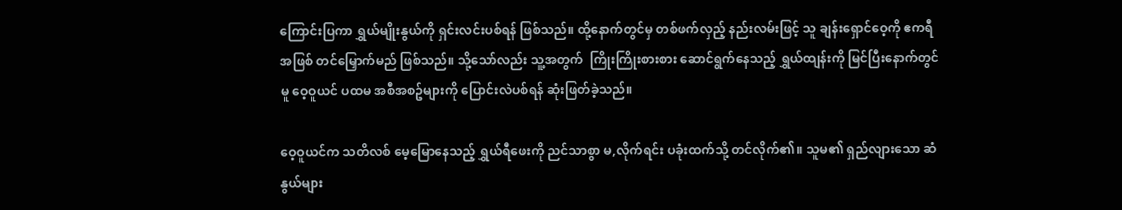ကြောင်းပြကာ ရွှယ်မျိုးနွယ်ကို ရှင်းလင်းပစ်ရန် ဖြစ်သည်။ ထို့နောက်တွင်မှ တစ်ဖက်လှည့် နည်းလမ်းဖြင့် သူ ချန်းရှောင်ဝေ့ကို ဧကရီ အဖြစ် တင်မြှောက်မည် ဖြစ်သည်။ သို့သော်လည်း သူ့အတွက်  ကြိုးကြိုးစားစား ဆောင်ရွက်နေသည့် ရွှယ်ထျန်းကို မြင်ပြီးနောက်တွင်မူ ဝေ့ဝူယင် ပထမ အစီအစဥ်များကို ပြောင်းလဲပစ်ရန် ဆုံးဖြတ်ခဲ့သည်။

ဝေ့ဝူယင်က သတိလစ် မေ့မြောနေသည့် ရွှယ်ရီဖေးကို ညင်သာစွာ မ,လိုက်ရင်း ပခုံးထက်သို့ တင်လိုက်၏။ သူမ၏ ရှည်လျားသော ဆံနွယ်များ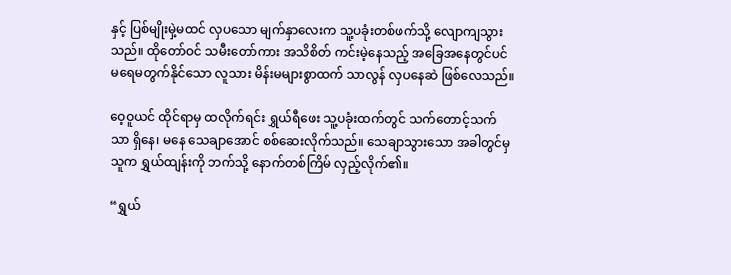နှင့် ပြစ်မျိုးမှဲ့မထင် လှပသော မျက်နှာလေးက သူ့ပခုံးတစ်ဖက်သို့ လျောကျသွားသည်။ ထိုတော်ဝင် သမီးတော်ကား အသိစိတ် ကင်းမဲ့နေသည့် အခြေအနေတွင်ပင် မရေမတွက်နိုင်သော လူသား မိန်းမများစွာထက် သာလွန် လှပနေဆဲ ဖြစ်လေသည်။

ဝေ့ဝူယင် ထိုင်ရာမှ ထလိုက်ရင်း ရွှယ်ရီဖေး သူ့ပခုံးထက်တွင် သက်တောင့်သက်သာ ရှိနေ၊ မနေ သေချာအောင် စစ်ဆေးလိုက်သည်။ သေချာသွားသော အခါတွင်မှ  သူက ရွှယ်ထျန်းကို ဘက်သို့ နောက်တစ်ကြိမ် လှည့်လိုက်၏။

“ရွှယ်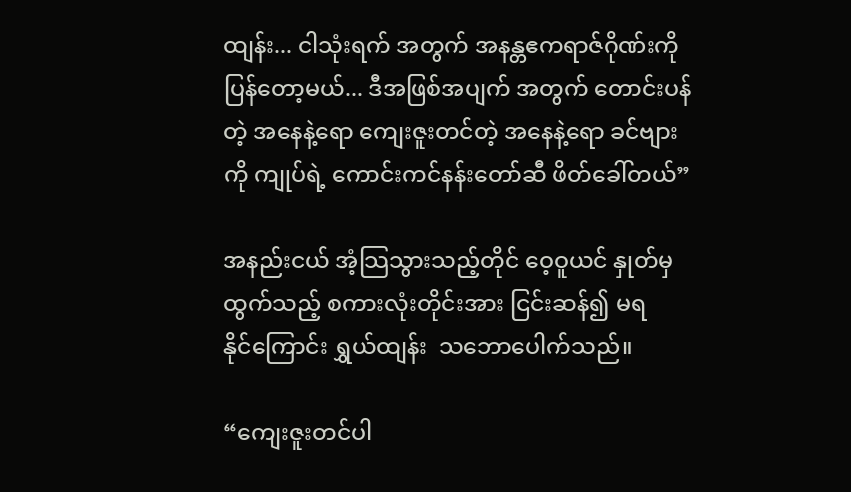ထျန်း... ငါသုံးရက် အတွက် အနန္တဧကရာဇ်ဂိုဏ်းကို ပြန်တော့မယ်... ဒီအဖြစ်အပျက် အတွက် တောင်းပန်တဲ့ အနေနဲ့ရော ကျေးဇူးတင်တဲ့ အနေနဲ့ရော ခင်ဗျားကို ကျုပ်ရဲ့ ကောင်းကင်နန်းတော်ဆီ ဖိတ်ခေါ်တယ်”

အနည်းငယ် အံ့သြသွားသည့်တိုင် ဝေ့ဝူယင် နှုတ်မှထွက်သည့် စကားလုံးတိုင်းအား ငြင်းဆန်၍ မရနိုင်‌ကြောင်း ရွှယ်ထျန်း  သဘောပေါက်သည်။

“ကျေးဇူးတင်ပါ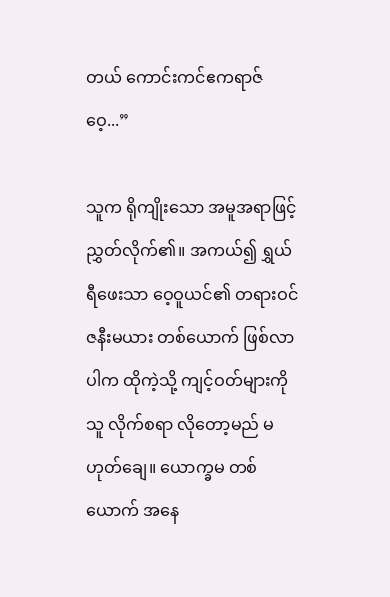တယ် ကောင်းကင်ဧကရာဇ်ဝေ့...”

သူက ရိုကျိုးသော အမူအရာဖြင့် ညွှတ်လိုက်၏။ အကယ်၍ ရွှယ်ရီဖေးသာ ဝေ့ဝူယင်၏ တရားဝင် ဇနီးမယား တစ်ယောက် ဖြစ်လာပါက ထိုကဲ့သို့ ကျင့်ဝတ်များကို သူ လိုက်စရာ လိုတော့မည် မဟုတ်ချေ။ ယောက္ခမ တစ်ယောက် အနေ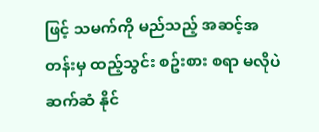ဖြင့် သမက်ကို မည်သည့် အဆင့်အတန်းမှ ထည့်သွင်း စဥ်းစား စရာ မလိုပဲ ဆက်ဆံ နိုင်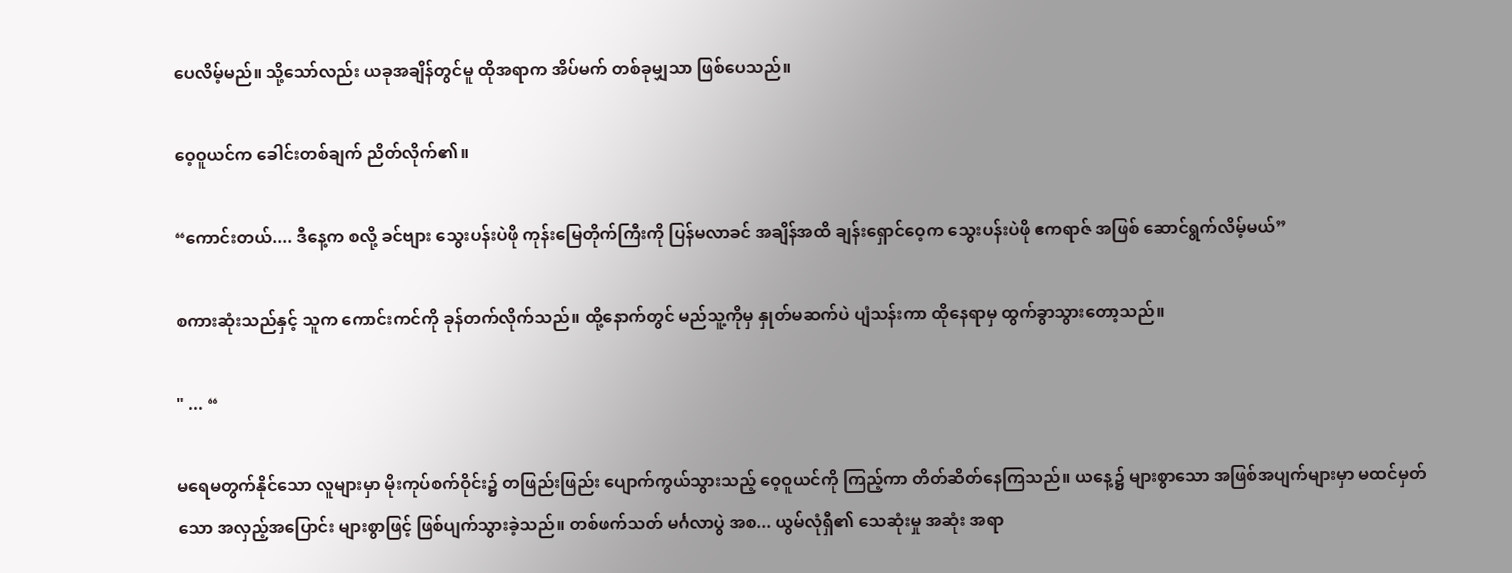ပေလိမ့်မည်။ သို့သော်လည်း ယခုအချိန်တွင်မူ ထိုအရာက အိပ်မက် တစ်ခုမျှသာ ဖြစ်ပေသည်။

ဝေ့ဝူယင်က ခေါင်းတစ်ချက် ညိတ်လိုက်၏။

“ကောင်းတယ်.... ဒီနေ့က စလို့ ခင်ဗျား သွေးပန်းပဲဖို ကုန်းမြေတိုက်ကြီးကို ပြန်မလာခင် အချိန်အထိ ချန်းရှောင်ဝေ့က သွေးပန်းပဲဖို ဧကရာဇ် အဖြစ် ဆောင်ရွက်လိမ့်မယ်”

စကားဆုံးသည်နှင့် သူက ကောင်းကင်ကို ခုန်တက်လိုက်သည်။ ထို့နောက်တွင် မည်သူ့ကိုမှ နှုတ်မဆက်ပဲ ပျံသန်းကာ ထိုနေရာမှ ထွက်ခွာသွားတော့သည်။

" ... “

မရေမတွက်နိုင်သော လူများမှာ မိုးကုပ်စက်ဝိုင်း၌ တဖြည်းဖြည်း ပျောက်ကွယ်သွားသည့် ဝေ့ဝူယင်ကို ကြည့်ကာ တိတ်ဆိတ်နေကြသည်။ ယနေ့၌ များစွာသော အဖြစ်အပျက်များမှာ မထင်မှတ်သော အလှည့်အပြောင်း များစွာဖြင့် ဖြစ်ပျက်သွားခဲ့သည်။ တစ်ဖက်သတ် မင်္ဂလာပွဲ အစ... ယွမ်လုံရှီ၏ သေဆုံးမှု အဆုံး အရာ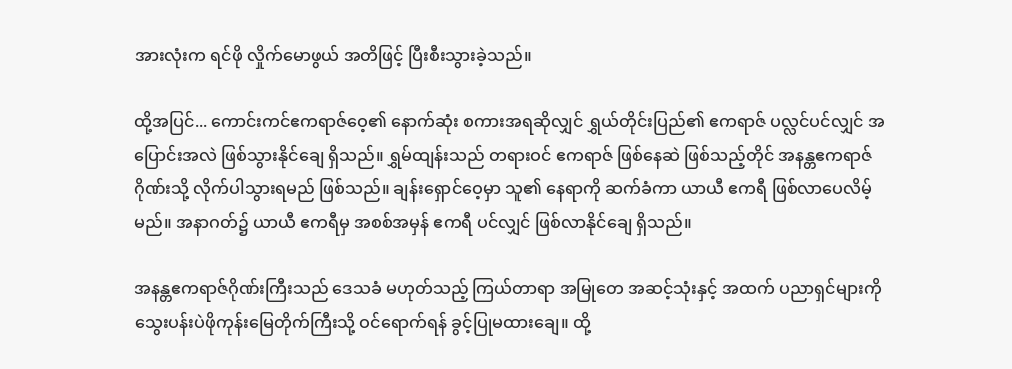အားလုံးက ရင်ဖို လှိုက်မောဖွယ် အတိဖြင့် ပြီးစီးသွားခဲ့သည်။

ထို့အပြင်... ကောင်းကင်ဧကရာဇ်ဝေ့၏ နောက်ဆုံး စကားအရဆိုလျှင် ရွှယ်တိုင်းပြည်၏ ဧကရာဇ် ပလ္လင်ပင်လျှင် အပြောင်းအလဲ ဖြစ်သွားနိုင်ချေ ရှိသည်။ ရွှမ်ထျန်းသည် တရားဝင် ဧကရာဇ် ဖြစ်နေဆဲ ဖြစ်သည့်တိုင် အနန္တဧကရာဇ်ဂိုဏ်းသို့ လိုက်ပါသွားရမည် ဖြစ်သည်။ ချန်းရှောင်ဝေ့မှာ သူ၏ နေရာကို ဆက်ခံကာ ယာယီ ဧကရီ ဖြစ်လာပေလိမ့်မည်။ အနာဂတ်၌ ယာယီ ဧကရီမှ အစစ်အမှန် ဧကရီ ပင်လျှင် ဖြစ်လာနိုင်ချေ ရှိသည်။

အနန္တဧကရာဇ်ဂိုဏ်းကြီးသည် ဒေသခံ မဟုတ်သည့် ကြယ်တာရာ အမြုတေ အဆင့်သုံးနှင့် အထက် ပညာရှင်များကို သွေးပန်းပဲဖိုကုန်းမြေတိုက်ကြီးသို့ ဝင်ရောက်ရန် ခွင့်ပြုမထား‌ချေ။ ထို့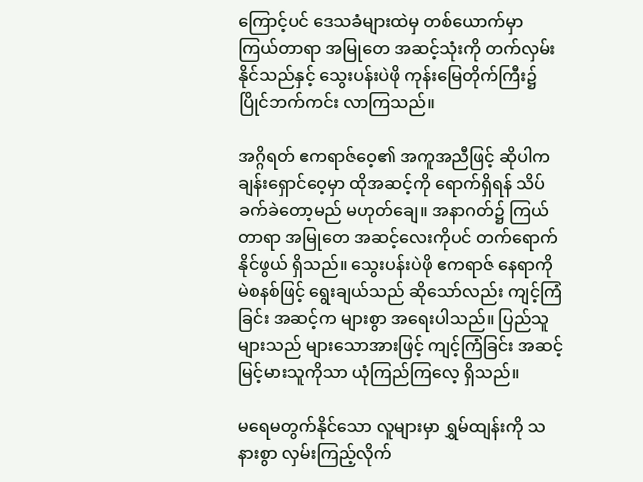ကြောင့်ပင် ဒေသခံများထဲမှ တစ်ယောက်မှာ ကြယ်တာရာ အမြုတေ အဆင့်သုံးကို တက်လှမ်းနိုင်သည်နှင့် သွေးပန်းပဲဖို ကုန်းမြေတိုက်ကြီး၌ ပြိုင်ဘက်ကင်း လာကြသည်။

အဂ္ဂိရတ် ဧကရာဇ်ဝေ့၏ အကူအညီဖြင့် ဆိုပါက ချန်းရှောင်ဝေ့မှာ ထိုအဆင့်ကို ရောက်ရှိရန် သိပ်ခက်ခဲတော့မည် မဟုတ်ချေ။ အနာဂတ်၌ ကြယ်တာရာ အမြုတေ အဆင့်လေးကိုပင် တက်ရောက်နိုင်ဖွယ် ရှိသည်။ သွေးပန်းပဲဖို ဧကရာဇ် နေရာကို မဲစနစ်ဖြင့် ရွေးချယ်သည် ဆိုသော်လည်း ကျင့်ကြံခြင်း အဆင့်က များစွာ အရေးပါသည်။ ပြည်သူများသည် များသောအားဖြင့် ကျင့်ကြံခြင်း အဆင့် မြင့်မားသူကိုသာ ယုံကြည်ကြလေ့ ရှိသည်။

မရေမတွက်နိုင်သော လူများမှာ ရွှမ်ထျန်းကို သနားစွာ လှမ်းကြည့်လိုက်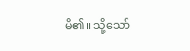မိ၏။ သို့သော်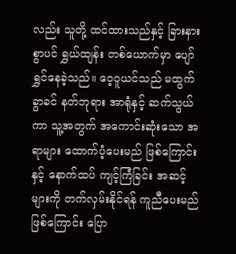လည်း သူတို့ ထင်ထားသည်နှင့် ခြားနားစွာပင် ရွှယ်ထျန်း တစ်ယောက်မှာ ပျော်ရွှင်နေခဲ့သည်။ ဝေ့ဝူယင်သည် မထွက်ခွာခင် နတ်ဘုရား အာရုံနှင့် ဆက်သွယ်ကာ သူ့အတွက် အကောင်းဆုံးသော အရာများ ထောက်ပံ့ပေးမည် ဖြစ်ကြောင်းနှင့် နောက်ထပ် ကျင့်ကြံခြင်း အဆင့်များကို တက်လှမ်းနိုင်ရန် ကူညီပေးမည် ဖြစ်ကြောင်း ပြော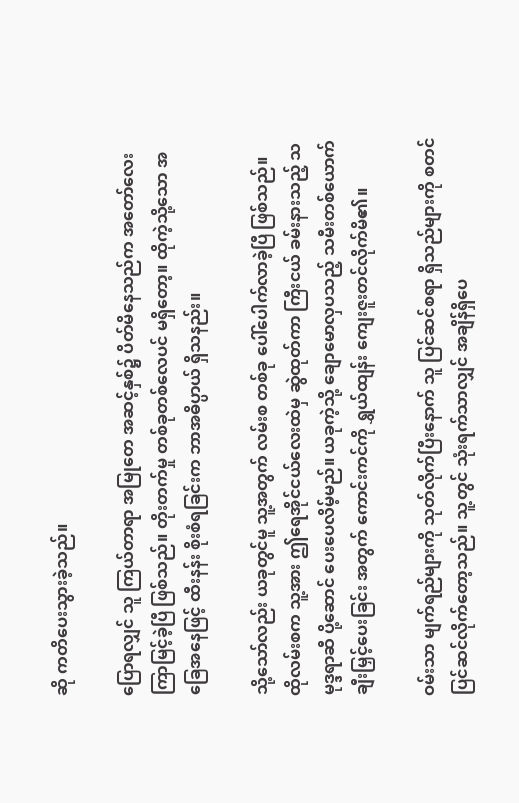ဆို ကတိပေးသွားခဲ့သည်။

ပြောရလျှင် သူ ကြယ်တာရာ အမြုတေ အဆင့်နှစ်၌ ပိတ်မိနေသည်က အတော်လေး ကြာမြင့်ခဲ့ပြီ ဖြစ်သည်။ တိုးတက်မှု တစ်ခုတစ်လေပင် မရှိတော့။ ထိုကဲ့သို့သော အခြေအနေဖြင့် ထီးနန်း စိုးစံရခြင်းက ဘာအဓိပ္ပာယ် ရှိသနည်း။

သို့သော်လည်း ယခုတွင်မူ သူ့အတွက် လမ်းစ တစ်ခု ပေါ်ပေါက်လာခဲ့ပြီ ဖြစ်သည်။ ထိုလမ်းစက သူ့အား ဤရေအိုင်ငယ်လေးထဲမှ ဆွဲထုတ်ကာ ကြီးငယ် ခမ်းနားသည့် သမုဒ္ဒရာဆီ ပို့ဆောင် ပေးပေလိမ့်မည်။ ယခုကဲ့သို့ ချောမောလှပသည့် သမီးတစ်ယောက် ချီးမြှင့်ပေးခြင်း အတွက် ကောင်းကင်ကို ရွှယ်ထျန်း ကျေးဇူးတင်လိုက်မိ၏။

ဝမ်းသာ မျက်ရည်များကို သုတ်လိုက်ပြီးနောက် သူ ပြင်ဆင်စရာ ရှိသည်များကို စတင် ပြင်ဆင်လိုက်တော့သည်။ သူ့တွင် သုံးရက်သာလျှင် အချိန်ရှိပေ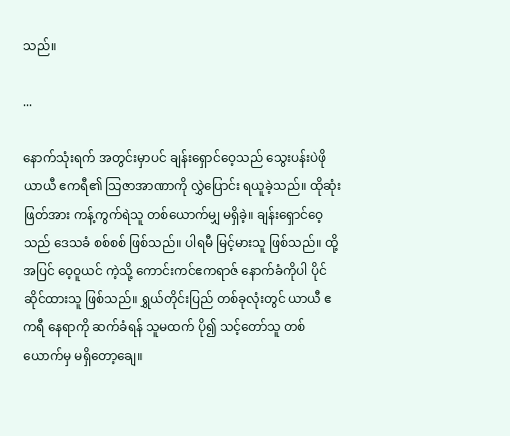သည်။

...

နောက်သုံးရက် အတွင်းမှာပင် ချန်းရှောင်ဝေ့သည် သွေးပန်းပဲဖို ယာယီ ဧကရီ၏ သြဇာအာဏာကို လွှဲပြောင်း ရယူခဲ့သည်။ ထိုဆုံးဖြတ်အား ကန့်ကွက်ရဲသူ တစ်ယောက်မျှ မရှိခဲ့။ ချန်းရှောင်ဝေ့သည် ဒေသခံ စစ်စစ် ဖြစ်သည်။ ပါရမီ မြင့်မားသူ ဖြစ်သည်။ ထို့အပြင် ဝေ့ဝူယင် ကဲ့သို့ ကောင်းကင်ဧကရာဇ် နောက်ခံကိုပါ ပိုင်ဆိုင်ထားသူ ဖြစ်သည်။ ရွှယ်တိုင်းပြည် တစ်ခုလုံးတွင် ယာယီ ဧကရီ နေရာကို ဆက်ခံရန် သူမထက် ပို၍ သင့်တော်သူ တစ်ယောက်မှ မရှိတော့ချေ။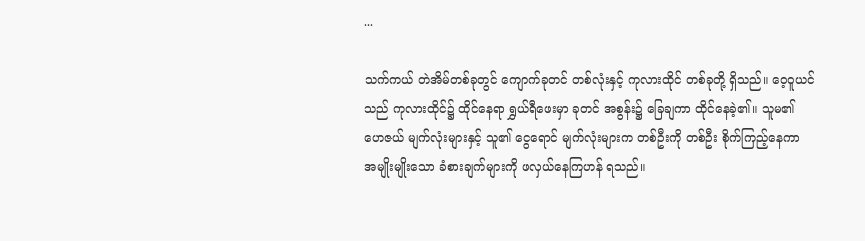...

သက်ကယ် တဲအိမ်တစ်ခုတွင် ကျောက်ခုတင် တစ်လုံးနှင့် ကုလားထိုင် တစ်ခုတို့ ရှိသည်။ ဝေ့ဝူယင်သည် ကုလားထိုင်၌ ထိုင်နေရာ ရွှယ်ရီဖေးမှာ ခုတင် အစွန်း၌ ခြေချကာ ထိုင်နေခဲ့၏။ သူမ၏ ဟေဇယ် မျက်လုံးများနှင့် သူ၏ ငွေရောင် မျက်လုံးများက တစ်ဦးကို တစ်ဦး စိုက်ကြည့်နေကာ အမျိုးမျိုးသော ခံစားချက်များကို ဖလှယ်နေကြဟန် ရသည်။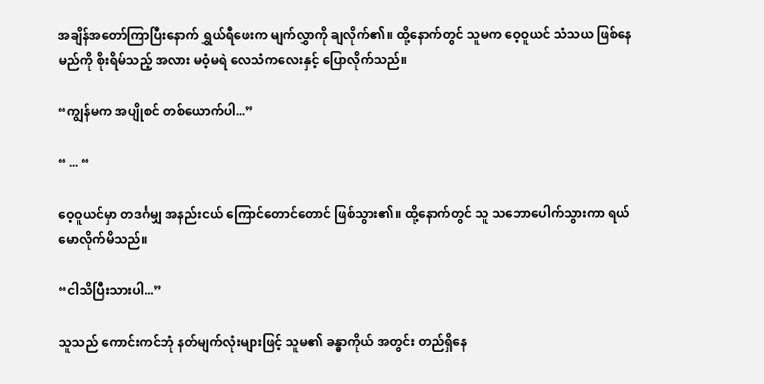အချိန်အတော်ကြာပြီးနောက် ရွှယ်ရီဖေးက မျက်လွှာကို ချလိုက်၏။ ထို့နောက်တွင် သူမက ဝေ့ဝူယင် သံသယ ဖြစ်နေမည်ကို စိုးရိမ်သည့် အလား မဝံ့မရဲ လေသံကလေးနှင့် ပြောလိုက်သည်။

“ကျွန်မက အပျိုစင် တစ်ယောက်ပါ...”

“ ... “

ဝေ့ဝူယင်မှာ တဒင်္ဂမျှ အနည်းငယ် ကြောင်တောင်တောင် ဖြစ်သွား၏။ ထို့နောက်တွင် သူ သဘောပေါက်သွားကာ ရယ်မောလိုက်မိသည်။

“ငါသိပြီးသားပါ...”

သူသည် ကောင်းကင်ဘုံ နတ်မျက်လုံးများဖြင့် သူမ၏ ခန္ဓာကိုယ် အတွင်း တည်ရှိနေ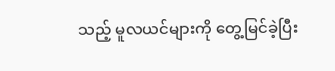သည့် မူလယင်များကို တွေ့မြင်ခဲ့ပြီး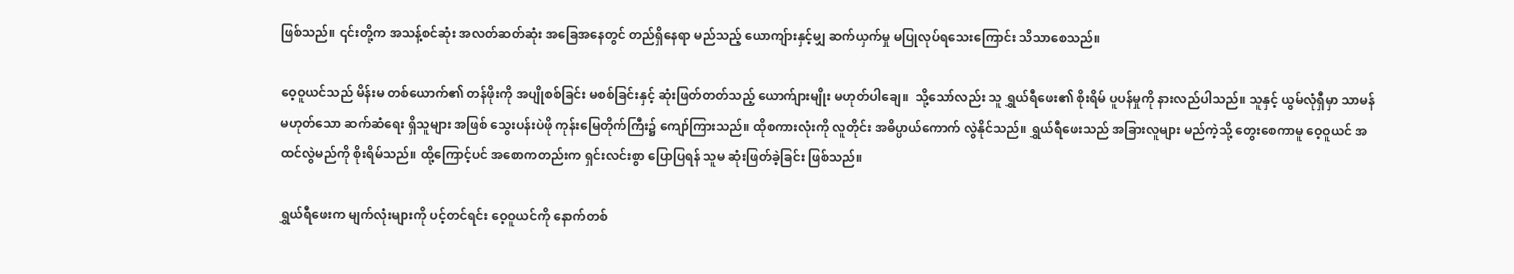ဖြစ်သည်။ ၎င်းတို့က အသန့်စင်ဆုံး အလတ်ဆတ်ဆုံး အခြေအနေတွင် တည်ရှိနေရာ မည်သည့် ယောကျ်ားနှင့်မျှ ဆက်ယှက်မှု မပြုလုပ်ရသေးကြောင်း သိသာစေသည်။

ဝေ့ဝူယင်သည် မိန်းမ တစ်ယောက်၏ တန်ဖိုးကို အပျိုစစ်ခြင်း မစစ်ခြင်းနှင့် ဆုံးဖြတ်တတ်သည့် ယောက်ျားမျိုး မဟုတ်ပါချေ။  သို့သော်လည်း သူ ရွှယ်ရီဖေး၏ စိုးရိမ် ပူပန်မှုကို နားလည်ပါသည်။ သူနှင့် ယွမ်လုံရှီမှာ သာမန် မဟုတ်သော ဆက်ဆံရေး ရှိသူများ အဖြစ် သွေးပန်းပဲဖို ကုန်းမြေတိုက်ကြီး၌ ကျော်ကြားသည်။ ထိုစကားလုံးကို လူတိုင်း အဓိပ္ပာယ်ကောက် လွဲနိုင်သည်။ ရွှယ်ရီဖေးသည် အခြားလူများ မည်ကဲ့သို့ တွေးစေကာမူ ဝေ့ဝူယင် အထင်လွဲမည်ကို စိုးရိမ်သည်။ ထို့ကြောင့်ပင် အစောကတည်းက ရှင်းလင်းစွာ ပြောပြရန် သူမ ဆုံးဖြတ်ခဲ့ခြင်း ဖြစ်သည်။

ရွှယ်ရီဖေးက မျက်လုံးများကို ပင့်တင်ရင်း ဝေ့ဝူယင်ကို နောက်တစ်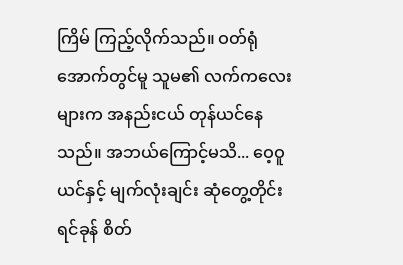ကြိမ် ကြည့်လိုက်သည်။ ဝတ်ရုံအောက်တွင်မူ သူမ၏ လက်ကလေးများက အနည်းငယ် တုန်ယင်နေသည်။ အဘယ်ကြောင့်မသိ... ဝေ့ဝူယင်နှင့် မျက်လုံးချင်း ဆုံတွေ့တိုင်း ရင်ခုန် စိတ်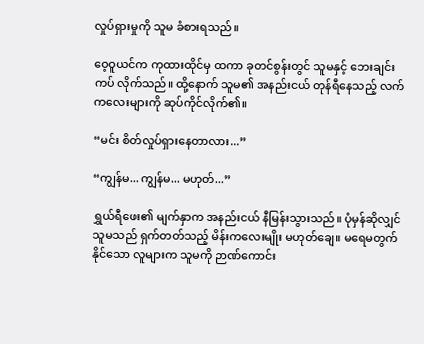လှုပ်ရှားမှုကို သူမ ခံစားရသည်။

ဝေ့ဝူယင်က ကုထားထိုင်မှ ထကာ ခုတင်စွန်းတွင် သူမနှင့် ဘေးချင်းကပ် လိုက်သည်။ ထို့နောက် သူမ၏ အနည်းငယ် တုန်ရီနေသည့် လက်ကလေးများကို ဆုပ်ကိုင်လိုက်၏။

“မင်း စိတ်လှုပ်ရှားနေတာလား...”

“ကျွန်မ... ကျွန်မ... မဟုတ်...”

ရွှယ်ရီဖေး၏ မျက်နှာက အနည်းငယ် နီမြန်းသွားသည်။ ပုံမှန်ဆိုလျှင် သူမသည် ရှက်တတ်သည့် မိန်းကလေးမျိုး မဟုတ်ချေ။ မ‌ရေမတွက်နိုင်သော လူများက သူမကို ဉာဏ်ကောင်း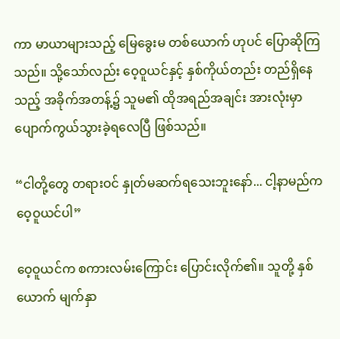ကာ မာယာများသည့် မြေခွေးမ တစ်ယောက် ဟုပင် ပြောဆိုကြသည်။ သို့သော်လည်း ဝေ့ဝူယင်နှင့် နှစ်ကိုယ်တည်း တည်ရှိနေသည့် အခိုက်အတန့်၌ သူမ၏ ထိုအရည်အချင်း အားလုံးမှာ ပျောက်ကွယ်သွားခဲ့ရလေပြီ ဖြစ်သည်။

“ငါတို့တွေ တရားဝင် နှုတ်မဆက်ရသေးဘူးနော်... ငါ့နာမည်က ဝေ့ဝူယင်ပါ”

ဝေ့ဝူယင်က စကားလမ်း‌ကြောင်း ပြောင်းလိုက်၏။ သူတို့ နှစ်ယောက် မျက်နှာ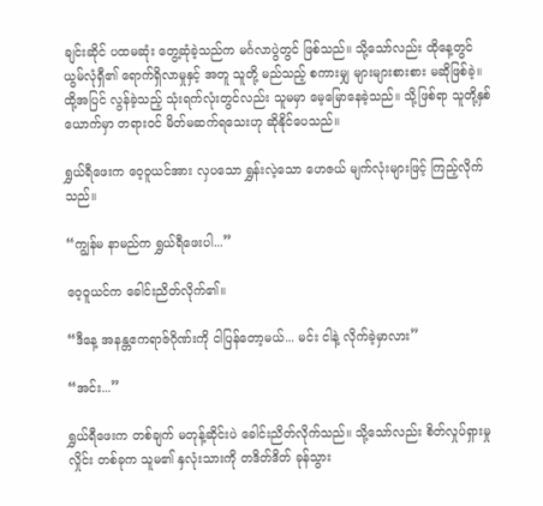ချင်းဆိုင် ပထမဆုံး တွေ့ဆုံခဲ့သည်က မင်္ဂလာပွဲတွင် ဖြစ်သည်။ သို့သော်လည်း ထိုနေ့တွင် ယွမ်လုံရှီ၏ ရောက်ရှိလာမှုနှင့် အတူ သူတို့ မည်သည့် စကားမျှ များများစားစား မဆိုဖြစ်ခဲ့။ ထို့အပြင် လွန်ခဲ့သည့် သုံးရက်လုံးတွင်လည်း သူမမှာ မေ့မြောနေခဲ့သည်။ သို့ဖြစ်ရာ သူတို့နှစ်ယောက်မှာ တရားဝင် မိတ်မဆက်ရသေးဟု ဆိုနိုင်ပေသည်။

ရွှယ်ရီဖေးက ဝေ့ဝူယင်အား လှပသော ရွှန်းလဲ့သော ဟေဇယ် မျက်လုံးများဖြင့် ကြည့်လိုက်သည်။

“ကျွန်မ နာမည်က ရွှယ်ရီဖေးပါ...”

ဝေ့ဝူယင်က ခေါင်းညိတ်လိုက်၏။

“ဒီနေ့ အနန္တဧကရာဇ်ဂိုဏ်းကို ငါပြန်တော့မယ်... မင်း ငါနဲ့ လိုက်ခဲ့မှာလား”

“အင်း...”

ရွှယ်ရီဖေးက တစ်ချက် မတုန့်ဆိုင်းပဲ ခေါင်းညိတ်လိုက်သည်။ သို့သော်လည်း စိတ်လှုပ်ရှားမှုလှိုင်း တစ်ခုက သူမ၏ နှလုံးသားကို တဒိတ်ဒိတ် ခုန်သွား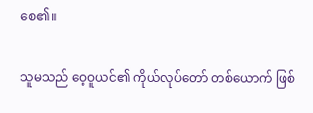စေ၏။

သူမသည် ဝေ့ဝူယင်၏ ကိုယ်လုပ်တော် တစ်ယောက် ဖြစ်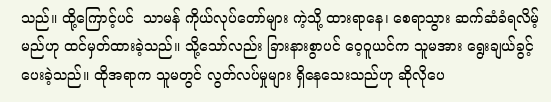သည်။ ထို့ကြောင့်ပင်  သာမန် ကိုယ်လုပ်တော်များ ကဲ့သို့ ထားရာနေ၊ စေရာသွား ဆက်ဆံခံရလိမ့်မည်ဟု ထင်မှတ်ထားခဲ့သည်။ သို့သော်လည်း ခြားနားစွာပင် ဝေ့ဝူယင်က သူမအား ရွေးချယ်ခွင့် ပေးခဲ့သည်။ ထိုအရာက သူမတွင် လွတ်လပ်မှုများ ရှိနေသေးသည်ဟု ဆိုလိုပေ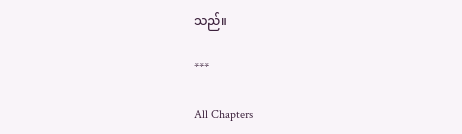သည်။

***

All Chapters